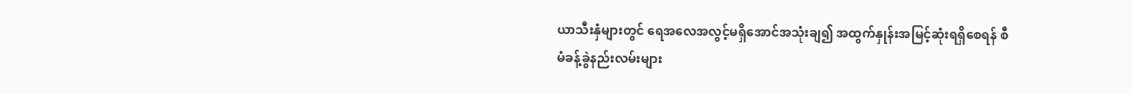ယာသီးနှံများတွင် ရေအလေအလွင့်မရှိအောင်အသုံးချ၍ အထွက်နှုန်းအမြင့်ဆုံးရရှိစေရန် စီမံခန့်ခွဲနည်းလမ်းများ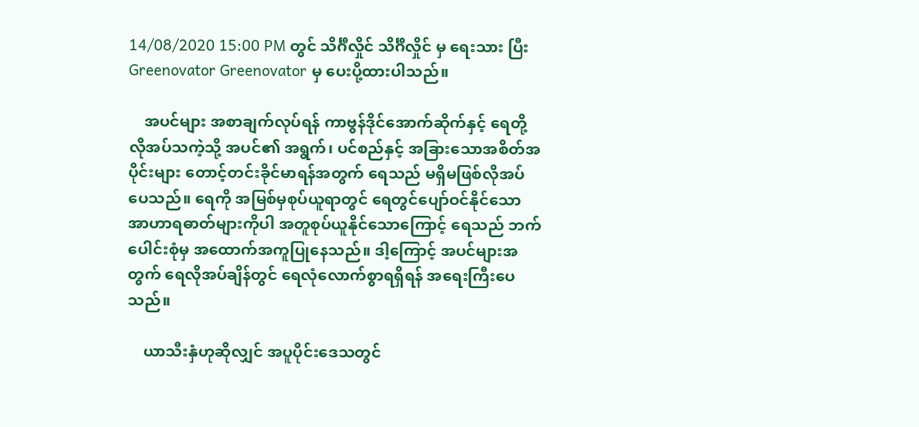14/08/2020 15:00 PM တွင် သိင်္ဂီလှိုင် သိင်္ဂီလှိုင် မှ ရေးသား ပြီး Greenovator Greenovator မှ ပေးပို့ထားပါသည်။

    အပင်များ အစာချက်လုပ်ရန် ကာဗွန်ဒိုင်အောက်ဆိုက်နှင့် ရေတို့ လိုအပ်သကဲ့သို့ အပင်၏ အရွက်၊ ပင်စည်နှင့် အခြားသောအစိတ်အပိုင်းများ တောင့်တင်းခိုင်မာရန်အတွက် ရေသည် မရှိမဖြစ်လိုအပ်ပေသည်။ ရေကို အမြစ်မှစုပ်ယူရာတွင် ရေတွင်ပျော်ဝင်နိုင်သော အာဟာရဓာတ်များကိုပါ အတူစုပ်ယူနိုင်သောကြောင့် ရေသည် ဘက်ပေါင်းစုံမှ အထောက်အကူပြုနေသည်။ ဒါ့ကြောင့် အပင်များအတွက် ရေလိုအပ်ချိန်တွင် ရေလုံလောက်စွာရရှိရန် အရေးကြီးပေသည်။

    ယာသီးနှံဟုဆိုလျှင် အပူပိုင်းဒေသတွင်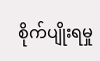စိုက်ပျိုးရမှု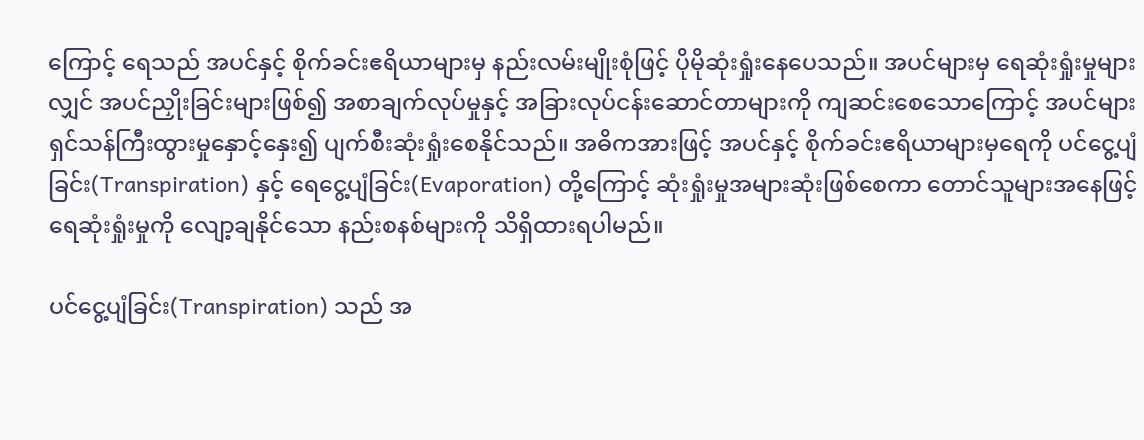ကြောင့် ရေသည် အပင်နှင့် စိုက်ခင်းဧရိယာများမှ နည်းလမ်းမျိုးစုံဖြင့် ပိုမိုဆုံးရှုံးနေပေသည်။ အပင်များမှ ရေဆုံးရှုံးမှုများလျှင် အပင်ညှိုးခြင်းများဖြစ်၍ အစာချက်လုပ်မှုနှင့် အခြားလုပ်ငန်းဆောင်တာများကို ကျဆင်းစေသောကြောင့် အပင်များ ရှင်သန်ကြီးထွားမှုနှောင့်နှေး၍ ပျက်စီးဆုံးရှုံးစေနိုင်သည်။ အဓိကအားဖြင့် အပင်နှင့် စိုက်ခင်းဧရိယာများမှရေကို ပင်ငွေ့ပျံခြင်း(Transpiration) နှင့် ရေငွေ့ပျံခြင်း(Evaporation) တို့ကြောင့် ဆုံးရှုံးမှုအများဆုံးဖြစ်စေကာ တောင်သူများအနေဖြင့် ရေဆုံးရှုံးမှုကို လျော့ချနိုင်သော နည်းစနစ်များကို သိရှိထားရပါမည်။

ပင်ငွေ့ပျံခြင်း(Transpiration) သည် အ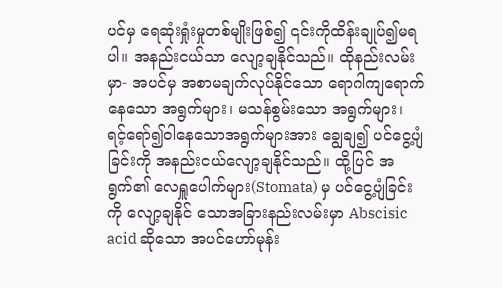ပင်မှ ရေဆုံးရှုံးမှုတစ်မျိုးဖြစ်၍ ၎င်းကိုထိန်းချုပ်၍မရပါ။ အနည်းငယ်သာ လျော့ချနိုင်သည်။ ထိုနည်းလမ်းမှာ- အပင်မှ အစာမချက်လုပ်နိုင်သော ရောဂါကျရောက်နေသော အရွက်များ၊ မသန်စွမ်းသော အရွက်များ၊ ရင့်ရော်၍ဝါနေသောအရွက်များအား ချွေချ၍ ပင်ငွေ့ပျံခြင်းကို အနည်းငယ်လျော့ချနိုင်သည်။ ထို့ပြင် အရွက်၏ လေရှူပေါက်များ(Stomata) မှ ပင်ငွေ့ပျံခြင်းကို လျော့ချနိုင် သောအခြားနည်းလမ်းမှာ Abscisic acid ဆိုသော အပင်ဟော်မုန်း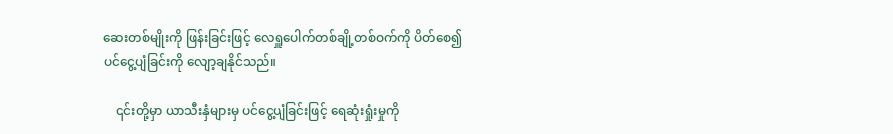ဆေးတစ်မျိုးကို ဖြန်းခြင်းဖြင့် လေရှူပေါက်တစ်ချို့တစ်ဝက်ကို ပိတ်စေ၍ ပင်ငွေ့ပျံခြင်းကို လျော့ချနိုင်သည်။

    ၎င်းတို့မှာ ယာသီးနှံများမှ ပင်ငွေ့ပျံခြင်းဖြင့် ရေဆုံးရှုံးမှုကို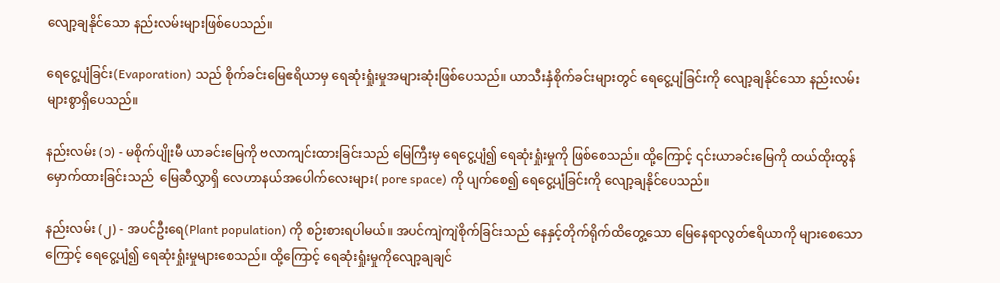လျော့ချနိုင်သော နည်းလမ်းများဖြစ်ပေသည်။

ရေငွေ့ပျံခြင်း(Evaporation) သည် စိုက်ခင်းမြေဧရိယာမှ ရေဆုံးရှုံးမှုအများဆုံးဖြစ်ပေသည်။ ယာသီးနှံစိုက်ခင်းများတွင် ရေငွေ့ပျံခြင်းကို လျော့ချနိုင်သော နည်းလမ်းများစွာရှိပေသည်။

နည်းလမ်း (၁) - မစိုက်ပျိုးမီ ယာခင်းမြေကို ဗလာကျင်းထားခြင်းသည် မြေကြီးမှ ရေငွေ့ပျံ၍ ရေဆုံးရှုံးမှုကို ဖြစ်စေသည်။ ထို့ကြောင့် ၎င်းယာခင်းမြေကို ထယ်ထိုးထွန်မှောက်ထားခြင်းသည်  မြေဆီလွှာရှိ လေဟာနယ်အပေါက်လေးများ( pore space) ကို ပျက်စေ၍ ရေငွေ့ပျံခြင်းကို လျော့ချနိုင်ပေသည်။

နည်းလမ်း (၂) - အပင်ဦးရေ(Plant population) ကို စဉ်းစားရပါမယ်။ အပင်ကျဲကျဲစိုက်ခြင်းသည် နေနှင့်တိုက်ရိုက်ထိတွေ့သော မြေနေရာလွတ်ဧရိယာကို များစေသောကြောင့် ရေငွေ့ပျံ၍ ရေဆုံးရှုံးမှုများစေသည်။ ထို့ကြောင့် ရေဆုံးရှုံးမှုကိုလျော့ချချင်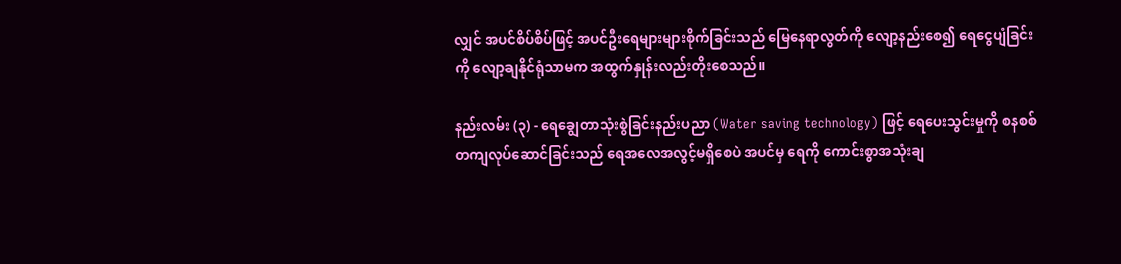လျှင် အပင်စိပ်စိပ်ဖြင့် အပင်ဦးရေများများစိုက်ခြင်းသည် မြေနေရာလွတ်ကို လျော့နည်းစေ၍ ရေငွေပျံခြင်းကို လျော့ချနိုင်ရုံသာမက အထွက်နှုန်းလည်းတိုးစေသည်။

နည်းလမ်း (၃) - ရေချွေတာသုံးစွဲခြင်းနည်းပညာ (Water saving technology) ဖြင့် ရေပေးသွင်းမှုကို စနစစ်တကျလုပ်ဆောင်ခြင်းသည် ရေအလေအလွင့်မရှိစေပဲ အပင်မှ ရေကို ကောင်းစွာအသုံးချ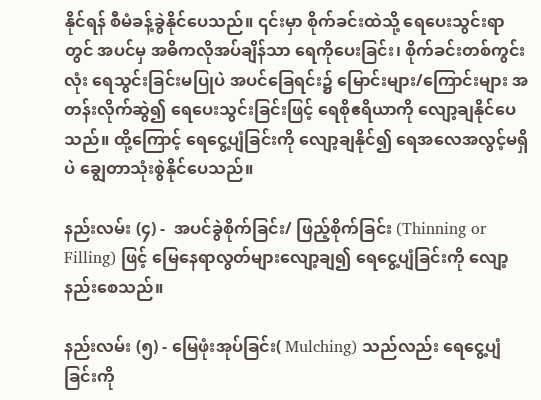နိုင်ရန် စီမံခန့်ခွဲနိုင်ပေသည်။ ၎င်းမှာ စိုက်ခင်းထဲသို့ ရေပေးသွင်းရာတွင် အပင်မှ အဓိကလိုအပ်ချိန်သာ ရေကိုပေးခြင်း၊ စိုက်ခင်းတစ်ကွင်းလုံး ရေသွင်းခြင်းမပြုပဲ အပင်ခြေရင်း၌ မြောင်းများ/ကြောင်းများ အတန်းလိုက်ဆွဲ၍ ရေပေးသွင်းခြင်းဖြင့် ရေစိုဧရိယာကို လျော့ချနိုင်ပေသည်။ ထို့ကြောင့် ရေငွေ့ပျံခြင်းကို လျော့ချနိုင်၍ ရေအလေအလွင့်မရှိပဲ ချွေတာသုံးစွဲနိုင်ပေသည်။

နည်းလမ်း (၄) -  အပင်ခွဲစိုက်ခြင်း/ ဖြည့်စိုက်ခြင်း (Thinning or Filling) ဖြင့် မြေနေရာလွတ်များလျော့ချ၍ ရေငွေ့ပျံခြင်းကို လျော့နည်းစေသည်။

နည်းလမ်း (၅) - မြေဖုံးအုပ်ခြင်း( Mulching) သည်လည်း ရေငွေ့ပျံခြင်းကို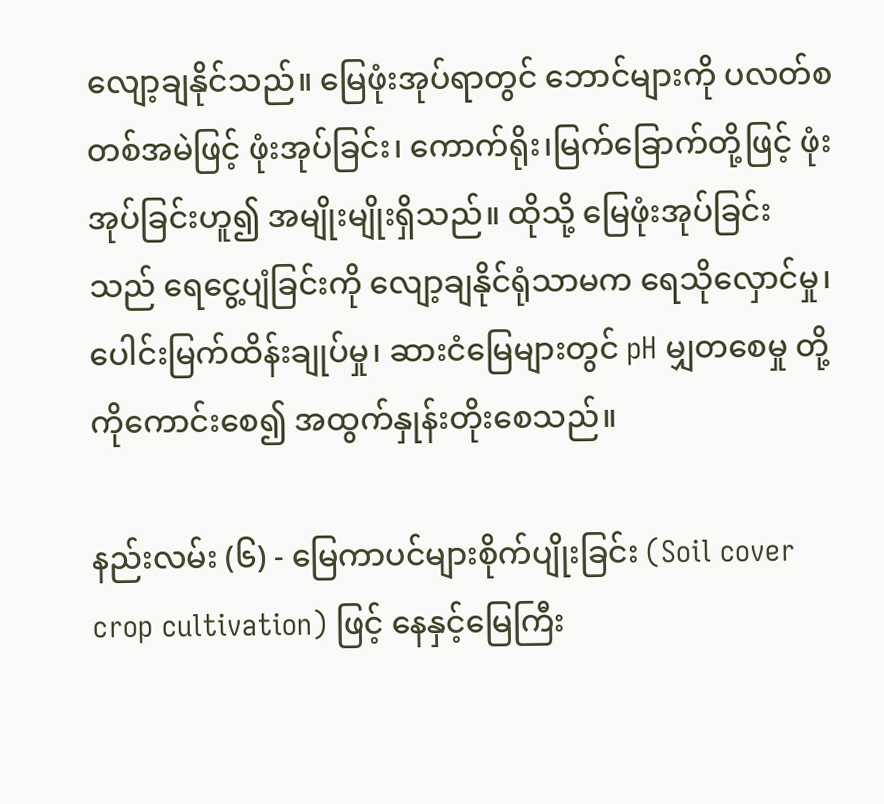လျော့ချနိုင်သည်။ မြေဖုံးအုပ်ရာတွင် ဘောင်များကို ပလတ်စတစ်အမဲဖြင့် ဖုံးအုပ်ခြင်း၊ ကောက်ရိုး၊မြက်ခြောက်တို့ဖြင့် ဖုံးအုပ်ခြင်းဟူ၍ အမျိုးမျိုးရှိသည်။ ထိုသို့ မြေဖုံးအုပ်ခြင်းသည် ရေငွေ့ပျံခြင်းကို လျော့ချနိုင်ရုံသာမက ရေသိုလှောင်မှု၊ ပေါင်းမြက်ထိန်းချုပ်မှု၊ ဆားငံမြေများတွင် pH မျှတစေမှု တို့ကိုကောင်းစေ၍ အထွက်နှုန်းတိုးစေသည်။

နည်းလမ်း (၆) - မြေကာပင်များစိုက်ပျိုးခြင်း (Soil cover crop cultivation) ဖြင့် နေနှင့်မြေကြီး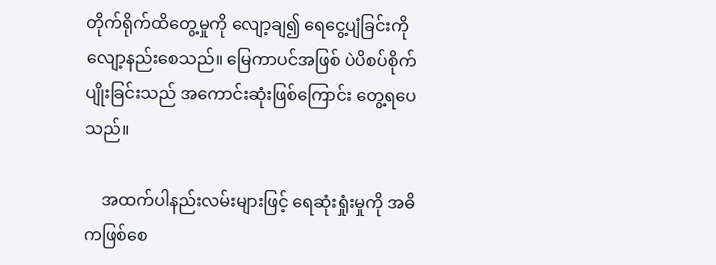တိုက်ရိုက်ထိတွေ့မှုကို လျော့ချ၍ ရေငွေ့ပျံခြင်းကို လျော့နည်းစေသည်။ မြေကာပင်အဖြစ် ပဲပိစပ်စိုက်ပျိုးခြင်းသည် အကောင်းဆုံးဖြစ်ကြောင်း တွေ့ရပေသည်။

    အထက်ပါနည်းလမ်းများဖြင့် ရေဆုံးရှုံးမှုကို အဓိကဖြစ်စေ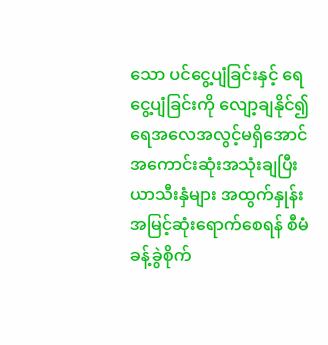သော ပင်ငွေ့ပျံခြင်းနှင့် ရေငွေ့ပျံခြင်းကို လျော့ချနိုင်၍ ရေအလေအလွင့်မရှိအောင် အကောင်းဆုံးအသုံးချပြီး ယာသီးနှံများ အထွက်နှုန်းအမြင့်ဆုံးရောက်စေရန် စီမံခန့်ခွဲစိုက်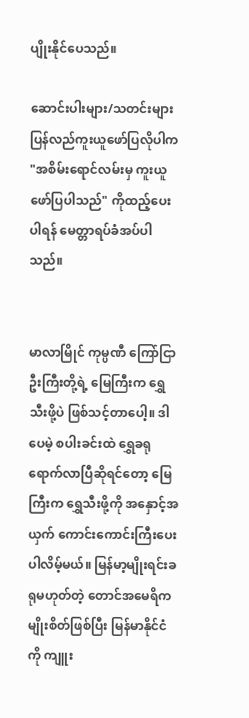ပျိုးနိုင်ပေသည်။

ဆောင်းပါးများ/သတင်းများ ပြန်လည်ကူးယူဖော်ပြလိုပါက "အစိမ်းရောင်လမ်းမှ ကူးယူဖော်ပြပါသည်" ကိုထည့်ပေးပါရန် မေတ္တာရပ်ခံအပ်ပါသည်။


မာလာမြိုင် ကုမ္ပဏီ ကြော်ငြာ
ဦးကြီးတို့ရဲ့ မြေကြီးက ရွှေသီးဖို့ပဲ ဖြစ်သင့်တာပေါ့။ ဒါပေမဲ့ စပါးခင်းထဲ ရွှေခရုရောက်လာပြီဆိုရင်တော့ မြေကြီးက ရွှေသီးဖို့ကို အနှောင့်အယှက် ကောင်းကောင်းကြီးပေးပါလိမ့်မယ်။ မြန်မာ့မျိုးရင်းခရုမဟုတ်တဲ့ တောင်အမေရိကမျိုးစိတ်ဖြစ်ပြီး မြန်မာနိုင်ငံကို ကျူး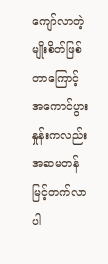ကျော်လာတဲ့ မျိုးစိတ်ဖြစ်တာကြောင့် အကောင်ပွားနှုန်းကလည်း အဆမတန် မြင့်တက်လာပါ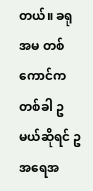တယ်။ ခရုအမ တစ်ကောင်က တစ်ခါ ဥ မယ်ဆိုရင် ဥအရေအ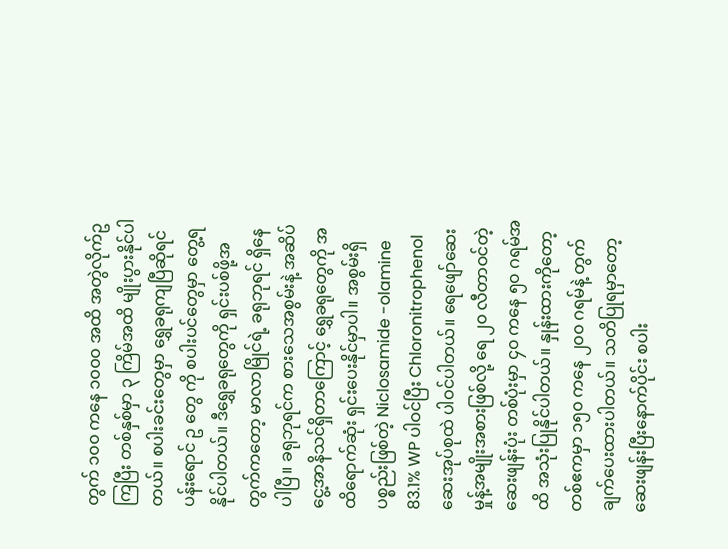တွက် ၁၀၀ ကနေ ၁၀၀၀ အထိ အတွဲလိုက်ဥကြပြီး တစ်နှစ်မှာ ၃ ကြိမ်အထိ မျိုးပွားနိုင်ပါတယ်။ စပါးခင်းတွေမှာ ရွှေခရုကျပြီဆိုရင် ပန်းရောင် ဥ တွေ ကို စပါးပင်တွေမှာ တွေ့ရနိုင်ပါတယ်။ ဒီရွှေခရုတွေကို ရှင်းပစ်ဖို့အတွက်ကတော့ မာလာမြိုင်ရဲ့ ခရုဘုရင် ရှိနေပါပြီ။ ခရုဘုရင်က စားသေအစွမ်းနဲ့ အဆိပ်ငွေ့အာနိသင်ရှိတာကြောင့် ရွှေခရုတွေကို အထိရောက်ဆုံး ရှင်းပေးနိုင်မှာပါ။ အစွမ်းရှိပစ္စည်းဖြစ်တဲ့ Niclosamide -olamine 83.1% WP ပါဝင်ပြီး Chloronitrophenol ဆေးအုပ်စုထဲ ပါဝင်ပါတယ်။ ရေဖျော်ဆေးမှုန့်အမျိုးအစားဖြစ်လို့ ရေ ၂၀ လီတာဝင်တဲ့ဆေးဖျန်းပုံး တစ်ပုံးမှာ ၄၀ ကနေ ၅၀ ဂရမ်အထိ အသုံးပြုနိုင်ပါတယ်။ နှုန်းထားကိုတော့ တစ်ဧကမှာ ၁၅၀ ကနေ ၂၀၀ ဂရမ်နဲ့ တွက်ချက်ပေးထားပါတယ်။ သတိပြုရမှာတော့ ဆေးဖျန်းပြီးနောက်ပိုင်း စပါး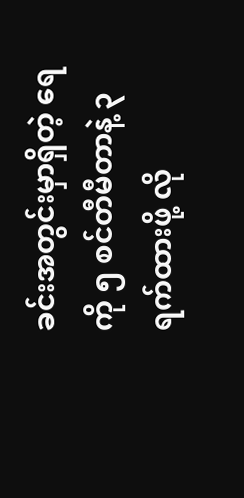ခင်းအတွင်းမှာရှိတဲ့ ရေကို ၅ စင်တီမီတာနဲ့ ၃ ရက်ထားဖို့ လို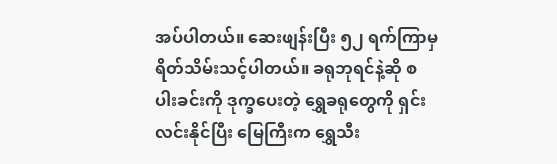အပ်ပါတယ်။ ဆေးဖျန်းပြီး ၅၂ ရက်ကြာမှ ရိတ်သိမ်းသင့်ပါတယ်။ ခရုဘုရင်နဲ့ဆို စပါးခင်းကို ဒုက္ခပေးတဲ့ ရွှေခရုတွေကို ရှင်းလင်းနိုင်ပြီး မြေကြီးက ရွှေသီး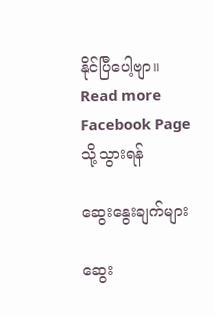နိုင်ပြီပေါ့ဗျာ။
Read more Facebook Page သို့သွားရန်

ဆွေးနွေးချက်များ

ဆွေး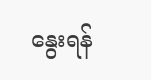နွေးရန်